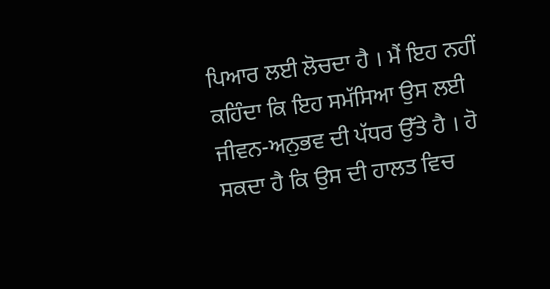ਪਿਆਰ ਲਈ ਲੋਚਦਾ ਹੈ । ਮੈਂ ਇਹ ਨਹੀਂ ਕਹਿੰਦਾ ਕਿ ਇਹ ਸਮੱਸਿਆ ਉਸ ਲਈ ਜੀਵਨ-ਅਨੁਭਵ ਦੀ ਪੱਧਰ ਉੱਤੇ ਹੈ । ਹੋ ਸਕਦਾ ਹੈ ਕਿ ਉਸ ਦੀ ਹਾਲਤ ਵਿਚ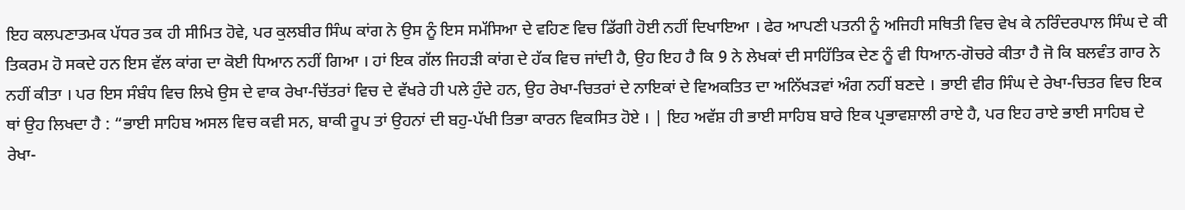ਇਹ ਕਲਪਣਾਤਮਕ ਪੱਧਰ ਤਕ ਹੀ ਸੀਮਿਤ ਹੋਵੇ, ਪਰ ਕੁਲਬੀਰ ਸਿੰਘ ਕਾਂਗ ਨੇ ਉਸ ਨੂੰ ਇਸ ਸਮੱਸਿਆ ਦੇ ਵਹਿਣ ਵਿਚ ਡਿੱਗੀ ਹੋਈ ਨਹੀਂ ਦਿਖਾਇਆ । ਫੇਰ ਆਪਣੀ ਪਤਨੀ ਨੂੰ ਅਜਿਹੀ ਸਥਿਤੀ ਵਿਚ ਵੇਖ ਕੇ ਨਰਿੰਦਰਪਾਲ ਸਿੰਘ ਦੇ ਕੀ ਤਿਕਰਮ ਹੋ ਸਕਦੇ ਹਨ ਇਸ ਵੱਲ ਕਾਂਗ ਦਾ ਕੋਈ ਧਿਆਨ ਨਹੀਂ ਗਿਆ । ਹਾਂ ਇਕ ਗੱਲ ਜਿਹੜੀ ਕਾਂਗ ਦੇ ਹੱਕ ਵਿਚ ਜਾਂਦੀ ਹੈ, ਉਹ ਇਹ ਹੈ ਕਿ 9 ਨੇ ਲੇਖਕਾਂ ਦੀ ਸਾਹਿੱਤਿਕ ਦੇਣ ਨੂੰ ਵੀ ਧਿਆਨ-ਗੋਚਰੇ ਕੀਤਾ ਹੈ ਜੋ ਕਿ ਬਲਵੰਤ ਗਾਰ ਨੇ ਨਹੀਂ ਕੀਤਾ । ਪਰ ਇਸ ਸੰਬੰਧ ਵਿਚ ਲਿਖੇ ਉਸ ਦੇ ਵਾਕ ਰੇਖਾ-ਚਿੱਤਰਾਂ ਵਿਚ ਦੇ ਵੱਖਰੇ ਹੀ ਪਲੇ ਹੁੰਦੇ ਹਨ, ਉਹ ਰੇਖਾ-ਚਿਤਰਾਂ ਦੇ ਨਾਇਕਾਂ ਦੇ ਵਿਅਕਤਿਤ ਦਾ ਅਨਿੱਖੜਵਾਂ ਅੰਗ ਨਹੀਂ ਬਣਦੇ । ਭਾਈ ਵੀਰ ਸਿੰਘ ਦੇ ਰੇਖਾ-ਚਿਤਰ ਵਿਚ ਇਕ ਥਾਂ ਉਹ ਲਿਖਦਾ ਹੈ : “ਭਾਈ ਸਾਹਿਬ ਅਸਲ ਵਿਚ ਕਵੀ ਸਨ, ਬਾਕੀ ਰੂਪ ਤਾਂ ਉਹਨਾਂ ਦੀ ਬਹੁ-ਪੱਖੀ ਤਿਭਾ ਕਾਰਨ ਵਿਕਸਿਤ ਹੋਏ । | ਇਹ ਅਵੱਸ਼ ਹੀ ਭਾਈ ਸਾਹਿਬ ਬਾਰੇ ਇਕ ਪ੍ਰਭਾਵਸ਼ਾਲੀ ਰਾਏ ਹੈ, ਪਰ ਇਹ ਰਾਏ ਭਾਈ ਸਾਹਿਬ ਦੇ ਰੇਖਾ-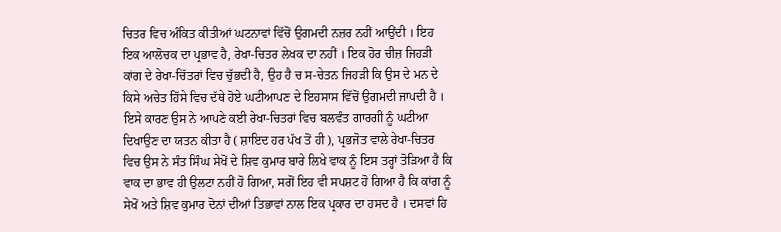ਚਿਤਰ ਵਿਚ ਅੰਕਿਤ ਕੀਤੀਆਂ ਘਟਨਾਵਾਂ ਵਿੱਚੋਂ ਉਗਮਦੀ ਨਜ਼ਰ ਨਹੀਂ ਆਉਂਦੀ । ਇਹ ਇਕ ਆਲੋਚਕ ਦਾ ਪ੍ਰਭਾਵ ਹੈ, ਰੇਖਾ-ਚਿਤਰ ਲੇਖਕ ਦਾ ਨਹੀਂ । ਇਕ ਹੋਰ ਚੀਜ਼ ਜਿਹੜੀ ਕਾਂਗ ਦੇ ਰੇਖਾ-ਚਿੱਤਰਾਂ ਵਿਚ ਚੁੱਭਦੀ ਹੈ, ਉਹ ਹੈ ਚ ਸ-ਚੇਤਨ ਜਿਹੜੀ ਕਿ ਉਸ ਦੇ ਮਨ ਦੇ ਕਿਸੇ ਅਚੇਤ ਹਿੱਸੇ ਵਿਚ ਦੱਥੇ ਹੋਏ ਘਟੀਆਪਣ ਦੇ ਇਹਸਾਸ ਵਿੱਚੋਂ ਉਗਮਦੀ ਜਾਪਦੀ ਹੈ । ਇਸੇ ਕਾਰਣ ਉਸ ਨੇ ਆਪਣੇ ਕਈ ਰੇਖਾ-ਚਿਤਰਾਂ ਵਿਚ ਬਲਵੰਤ ਗਾਰਗੀ ਨੂੰ ਘਟੀਆ ਦਿਖਾਉਣ ਦਾ ਯਤਨ ਕੀਤਾ ਹੈ ( ਸ਼ਾਇਦ ਹਰ ਪੱਖ ਤੋਂ ਹੀ ), ਪ੍ਰਭਜੋਤ ਵਾਲੇ ਰੇਖਾ-ਚਿਤਰ ਵਿਚ ਉਸ ਨੇ ਸੰਤ ਸਿੰਘ ਸੇਖੋਂ ਦੇ ਸ਼ਿਵ ਕੁਮਾਰ ਬਾਰੇ ਲਿਖੇ ਵਾਕ ਨੂੰ ਇਸ ਤਰ੍ਹਾਂ ਤੋੜਿਆ ਹੈ ਕਿ ਵਾਕ ਦਾ ਭਾਵ ਹੀ ਉਲਟਾ ਨਹੀਂ ਹੋ ਗਿਆ, ਸਗੋਂ ਇਹ ਵੀ ਸਪਸ਼ਟ ਹੋ ਗਿਆ ਹੈ ਕਿ ਕਾਂਗ ਨੂੰ ਸੇਖੋਂ ਅਤੇ ਸ਼ਿਵ ਕੁਮਾਰ ਦੋਨਾਂ ਦੀਆਂ ਤਿਭਾਵਾਂ ਨਾਲ ਇਕ ਪ੍ਰਕਾਰ ਦਾ ਹਸਦ ਹੈ । ਦਸਵਾਂ ਹਿ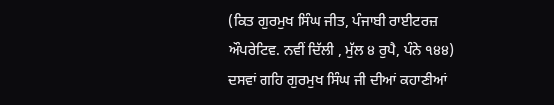(ਕਿਤ ਗੁਰਮੁਖ ਸਿੰਘ ਜੀਤ, ਪੰਜਾਬੀ ਰਾਈਟਰਜ਼ ਔਪਰੇਟਿਵ. ਨਵੀਂ ਦਿੱਲੀ , ਮੁੱਲ ੪ ਰੁਪੈ, ਪੰਨੇ ੧੪੪) ਦਸਵਾਂ ਗਹਿ ਗੁਰਮੁਖ ਸਿੰਘ ਜੀ ਦੀਆਂ ਕਹਾਣੀਆਂ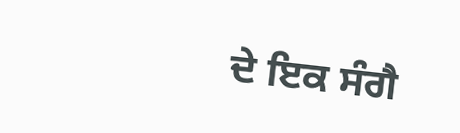ਦੇ ਇਕ ਸੰਗੈ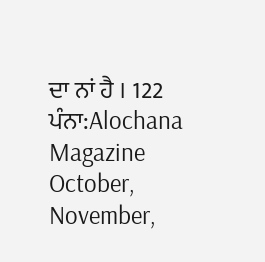ਦਾ ਨਾਂ ਹੈ । 122
ਪੰਨਾ:Alochana Magazine October, November,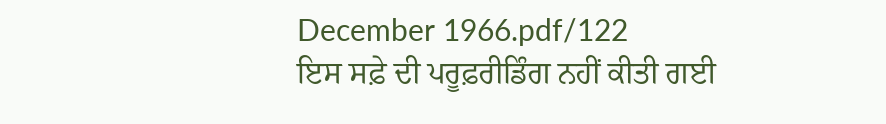December 1966.pdf/122
ਇਸ ਸਫ਼ੇ ਦੀ ਪਰੂਫ਼ਰੀਡਿੰਗ ਨਹੀਂ ਕੀਤੀ ਗਈ